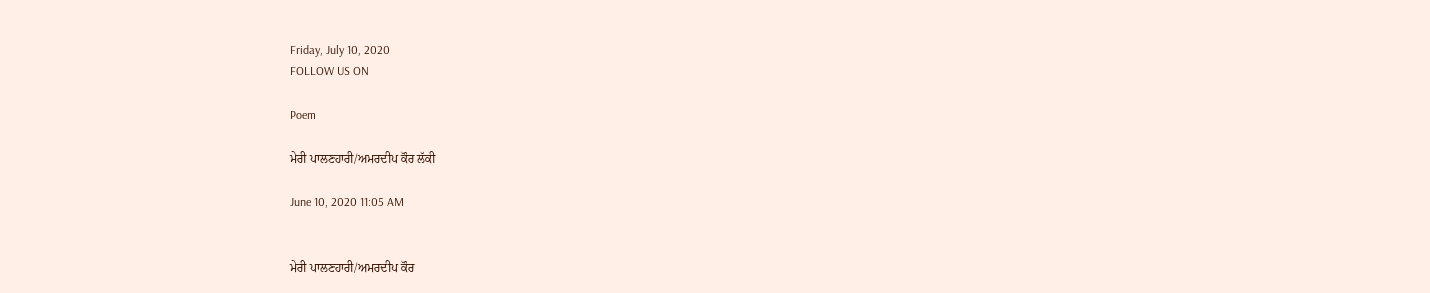Friday, July 10, 2020
FOLLOW US ON

Poem

ਮੇਰੀ ਪਾਲਣਹਾਰੀ/ਅਮਰਦੀਪ ਕੌਰ ਲੱਕੀ

June 10, 2020 11:05 AM


ਮੇਰੀ ਪਾਲਣਹਾਰੀ/ਅਮਰਦੀਪ ਕੌਰ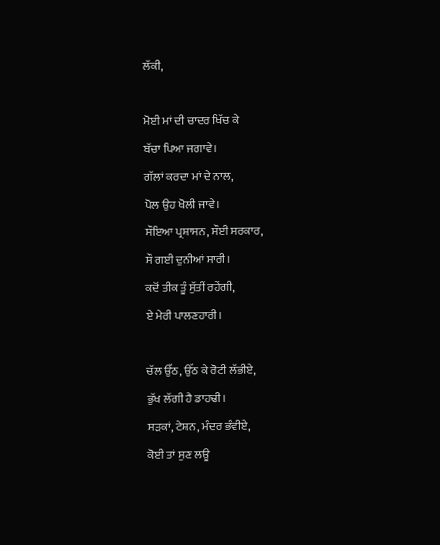ਲੱਕੀ,

ਮੋਈ ਮਾਂ ਦੀ ਚਾਦਰ ਖਿੱਚ ਕੇ
ਬੱਚਾ ਪਿਆ ਜਗਾਵੇ।
ਗੱਲਾਂ ਕਰਦਾ ਮਾਂ ਦੇ ਨਾਲ,
ਪੋਲ ਉਹ ਖੋਲੀ ਜਾਵੇ।
ਸੌਇਆ ਪ੍ਰਸ਼ਾਸਨ, ਸੌਈ ਸਰਕਾਰ,
ਸੌ ਗਈ ਦੁਨੀਆਂ ਸਾਰੀ।
ਕਦੋਂ ਤੀਕ ਤੂੰ ਸੁੱਤੀਂ ਰਹੇਂਗੀ,
ਏ ਮੇਰੀ ਪਾਲਣਹਾਰੀ।

ਚੱਲ ਉੱਠ, ਉੱਠ ਕੇ ਰੋਟੀ ਲੱਭੀਏ,
ਭੁੱਖ ਲੱਗੀ ਹੈ ਡਾਹਢੀ।
ਸੜਕਾਂ, ਟੇਸ਼ਨ, ਮੰਦਰ ਭੰਵੀਏ,
ਕੋਈ ਤਾਂ ਸੁਣ ਲਊ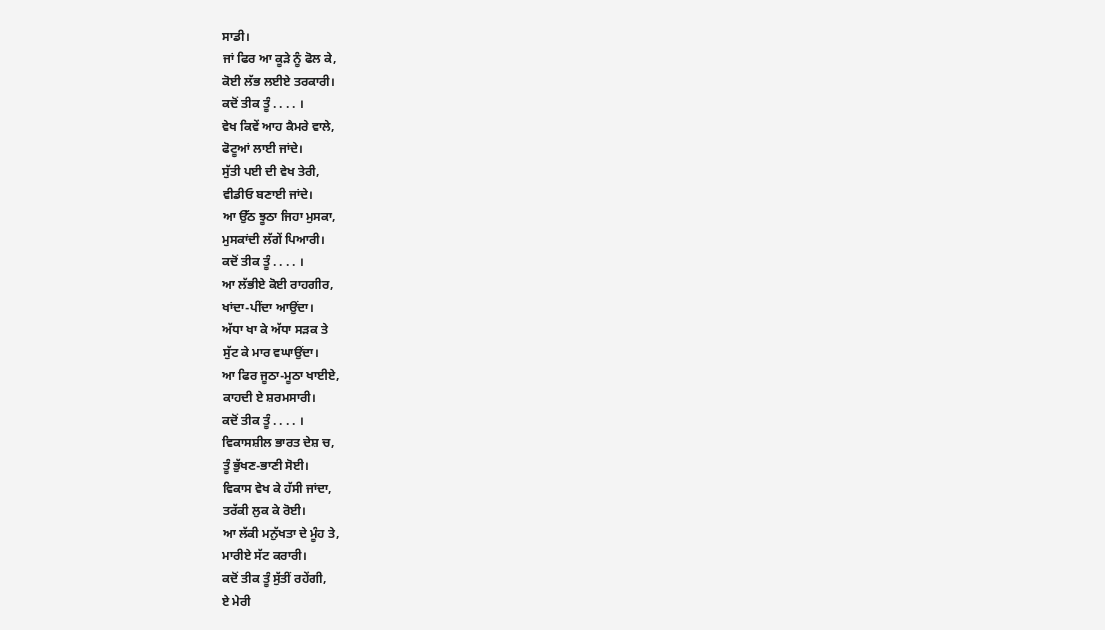ਸਾਡੀ।
ਜਾਂ ਫਿਰ ਆ ਕੂੜੇ ਨੂੰ ਫੋਲ ਕੇ,
ਕੋਈ ਲੱਭ ਲਈਏ ਤਰਕਾਰੀ।
ਕਦੋਂ ਤੀਕ ਤੂੰ . . . . ।
ਵੇਖ ਕਿਵੇਂ ਆਹ ਕੈਮਰੇ ਵਾਲੇ,
ਫੋਟੂਆਂ ਲਾਈ ਜਾਂਦੇ।
ਸੁੱਤੀ ਪਈ ਦੀ ਵੇਖ ਤੇਰੀ,
ਵੀਡੀਓ ਬਣਾਈ ਜਾਂਦੇ।
ਆ ਉੱਠ ਝੂਠਾ ਜਿਹਾ ਮੁਸਕਾ,
ਮੁਸਕਾਂਦੀ ਲੱਗੇਂ ਪਿਆਰੀ।
ਕਦੋਂ ਤੀਕ ਤੂੰ . . . . ।
ਆ ਲੱਭੀਏ ਕੋਈ ਰਾਹਗੀਰ,
ਖਾਂਦਾ-ਪੀਂਦਾ ਆਉਂਦਾ।
ਅੱਧਾ ਖਾ ਕੇ ਅੱਧਾ ਸੜਕ ਤੇ
ਸੁੱਟ ਕੇ ਮਾਰ ਵਘਾਉਂਦਾ।
ਆ ਫਿਰ ਜੂਠਾ-ਮੂਠਾ ਖਾਈਏ,
ਕਾਹਦੀ ਏ ਸ਼ਰਮਸਾਰੀ।
ਕਦੋਂ ਤੀਕ ਤੂੰ . . . . ।
ਵਿਕਾਸਸ਼ੀਲ ਭਾਰਤ ਦੇਸ਼ ਚ,
ਤੂੰ ਭੁੱਖਣ-ਭਾਣੀ ਸੋਈ।
ਵਿਕਾਸ ਵੇਖ ਕੇ ਹੱਸੀ ਜਾਂਦਾ,
ਤਰੱਕੀ ਲੁਕ ਕੇ ਰੋਈ।
ਆ ਲੱਕੀ ਮਨੁੱਖਤਾ ਦੇ ਮੂੰਹ ਤੇ,
ਮਾਰੀਏ ਸੱਟ ਕਰਾਰੀ।
ਕਦੋਂ ਤੀਕ ਤੂੰ ਸੁੱਤੀਂ ਰਹੇਂਗੀ,
ਏ ਮੇਰੀ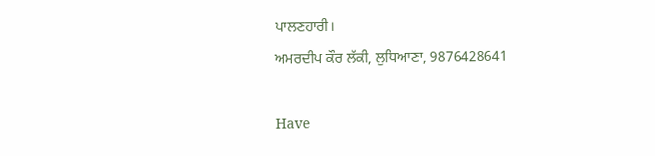ਪਾਲਣਹਾਰੀ।
ਅਮਰਦੀਪ ਕੌਰ ਲੱਕੀ, ਲੁਧਿਆਣਾ, 9876428641

Have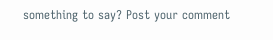something to say? Post your comment